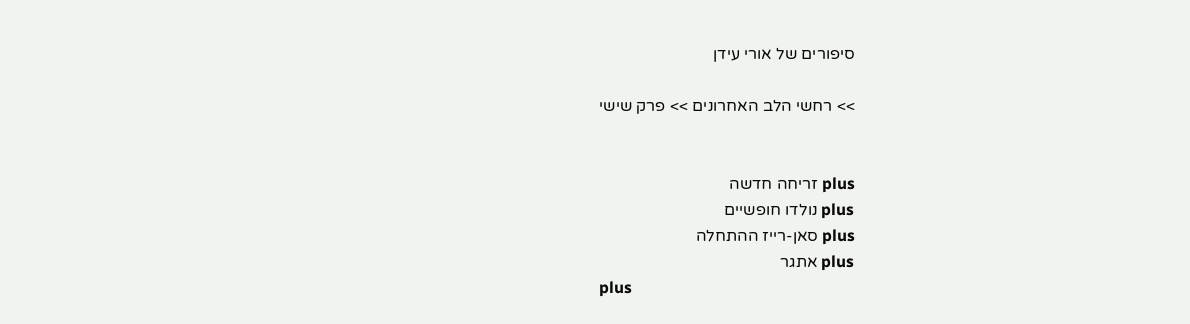סיפורים של אורי עידן

>> רחשי הלב האחרונים >> פרק שישי


plus זריחה חדשה
plus נולדו חופשיים
plus סאן-רייז ההתחלה
plus אתגר
plus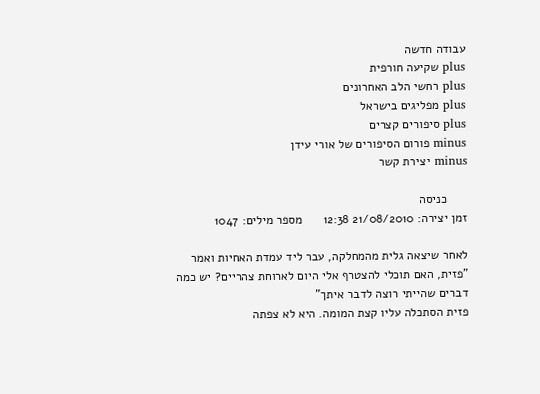עבודה חדשה
plus שקיעה חורפית
plus רחשי הלב האחרונים
plus מפליגים בישראל
plus סיפורים קצרים
minus פורום הסיפורים של אורי עידן
minus יצירת קשר

      כניסה
זמן יצירה: 21/08/2010 12:38      מספר מילים: 1047

לאחר שיצאה גלית מהמחלקה, עבר ליד עמדת האחיות ואמר "פזית, האם תוכלי להצטרף אלי היום לארוחת צהריים? יש כמה דברים שהייתי רוצה לדבר איתך"
פזית הסתכלה עליו קצת המומה. היא לא צפתה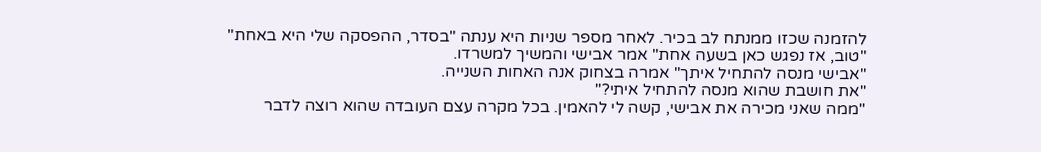להזמנה שכזו ממנתח לב בכיר. לאחר מספר שניות היא ענתה "בסדר, ההפסקה שלי היא באחת"
"טוב, אז נפגש כאן בשעה אחת" אמר אבישי והמשיך למשרדו.
"אבישי מנסה להתחיל איתך" אמרה בצחוק אנה האחות השנייה.
"את חושבת שהוא מנסה להתחיל איתי?"
"ממה שאני מכירה את אבישי, קשה לי להאמין. בכל מקרה עצם העובדה שהוא רוצה לדבר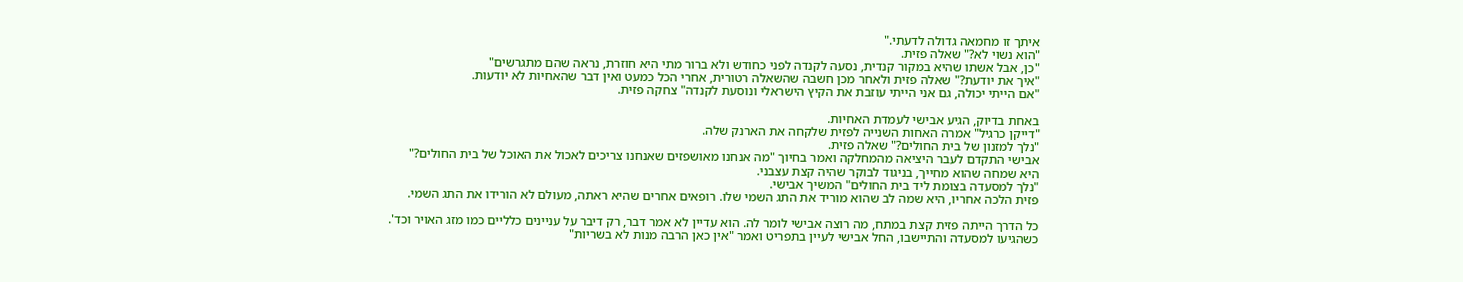איתך זו מחמאה גדולה לדעתי."
"הוא נשוי לא?" שאלה פזית.
"כן, אבל אשתו שהיא במקור קנדית, נסעה לקנדה לפני כחודש ולא ברור מתי היא חוזרת, נראה שהם מתגרשים"
"איך את יודעת?" שאלה פזית ולאחר מכן חשבה שהשאלה רטורית, אחרי הכל כמעט ואין דבר שהאחיות לא יודעות.
"אם הייתי יכולה, גם אני הייתי עוזבת את הקיץ הישראלי ונוסעת לקנדה" צחקה פזית.

באחת בדיוק, הגיע אבישי לעמדת האחיות.
"דייקן כרגיל" אמרה האחות השנייה לפזית שלקחה את הארנק שלה.
"נלך למזנון של בית החולים?" שאלה פזית.
אבישי התקדם לעבר היציאה מהמחלקה ואמר בחיוך "מה אנחנו מאושפזים שאנחנו צריכים לאכול את האוכל של בית החולים?"
היא שמחה שהוא מחייך, בניגוד לבוקר שהיה קצת עצבני.
"נלך למסעדה בצומת ליד בית החולים" המשיך אבישי.
פזית הלכה אחריו, היא שמה לב שהוא מוריד את התג השמי שלו. רופאים אחרים שהיא ראתה, מעולם לא הורידו את התג השמי.

כל הדרך הייתה פזית קצת במתח, מה רוצה אבישי לומר לה. הוא עדיין לא אמר דבר, רק דיבר על עניינים כלליים כמו מזג האויר וכד'.
כשהגיעו למסעדה והתיישבו, החל אבישי לעיין בתפריט ואמר "אין כאן הרבה מנות לא בשריות"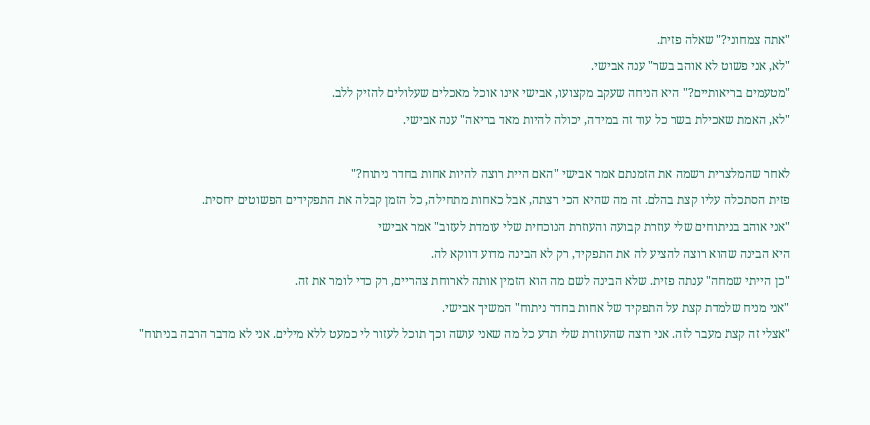"אתה צמחוני?" שאלה פזית.
"לא, אני פשוט לא אוהב בשר" ענה אבישי.
"מטעמים בריאותיים?" היא הניחה שעקב מקצועו, אבישי אינו אוכל מאכלים שעלולים להזיק ללב.
"לא, האמת שאכילת בשר כל עוד זה במידה, יכולה להיות מאד בריאה" ענה אבישי.

לאחר שהמלצרית רשמה את הזמנתם אמר אבישי "האם היית רוצה להיות אחות בחדר ניתוח?"
פזית הסתכלה עליו קצת בהלם. זה מה שהיא הכי רצתה, אבל כאחות מתחילה, כל הזמן קבלה את התפקידים הפשוטים יחסית.
"אני אוהב בניתוחים שלי עוזרת קבועה והעוזרת הנוכחית שלי עומדת לעזוב" אמר אבישי
היא הבינה שהוא רוצה להציע לה את התפקיד, רק לא הבינה מדוע דווקא לה.
"כן הייתי שמחה" ענתה פזית. שלא הבינה לשם מה הוא הזמין אותה לארוחת צהריים, רק כדי לומר את זה.
"אני מניח שלמדת קצת על התפקיד של אחות בחדר ניתוח" המשיך אבישי.
"אצלי זה קצת מעבר לזה. אני רוצה שהעוזרת שלי תדע כל מה שאני עושה וכך תוכל לעזור לי כמעט ללא מילים. אני לא מדבר הרבה בניתוח"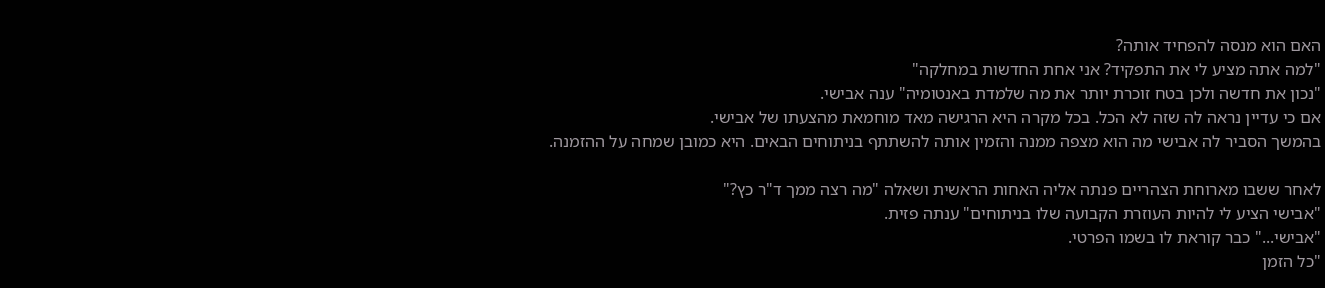האם הוא מנסה להפחיד אותה?
"למה אתה מציע לי את התפקיד? אני אחת החדשות במחלקה"
"נכון את חדשה ולכן בטח זוכרת יותר את מה שלמדת באנטומיה" ענה אבישי.
אם כי עדיין נראה לה שזה לא הכל. בכל מקרה היא הרגישה מאד מוחמאת מהצעתו של אבישי.
בהמשך הסביר לה אבישי מה הוא מצפה ממנה והזמין אותה להשתתף בניתוחים הבאים. היא כמובן שמחה על ההזמנה.

לאחר ששבו מארוחת הצהריים פנתה אליה האחות הראשית ושאלה "מה רצה ממך ד"ר כץ?"
"אבישי הציע לי להיות העוזרת הקבועה שלו בניתוחים" ענתה פזית.
"אבישי..." כבר קוראת לו בשמו הפרטי.
"כל הזמן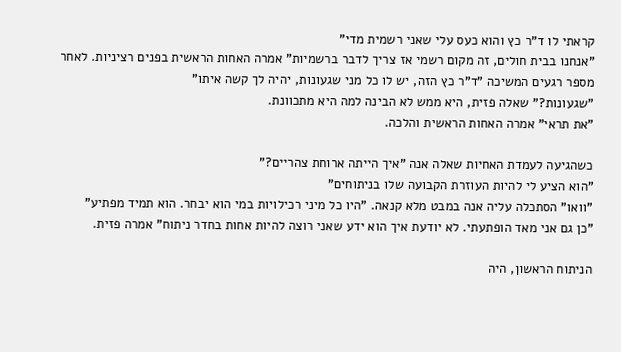קראתי לו ד"ר כץ והוא כעס עלי שאני רשמית מדי"
"אנחנו בבית חולים, זה מקום רשמי אז צריך לדבר ברשמיות" אמרה האחות הראשית בפנים רציניות. לאחר מספר רגעים המשיכה "ד"ר כץ הזה, יש לו כל מני שגעונות, יהיה לך קשה איתו"
"שגעונות?" שאלה פזית, היא ממש לא הבינה למה היא מתכוונת.
"את תראי" אמרה האחות הראשית והלכה.

כשהגיעה לעמדת האחיות שאלה אנה "איך הייתה ארוחת צהריים?"
"הוא הציע לי להיות העוזרת הקבועה שלו בניתוחים"
"וואו" הסתכלה עליה אנה במבט מלא קנאה. "היו כל מיני רכילויות במי הוא יבחר. הוא תמיד מפתיע"
"כן גם אני מאד הופתעתי. לא יודעת איך הוא ידע שאני רוצה להיות אחות בחדר ניתוח" אמרה פזית.

הניתוח הראשון, היה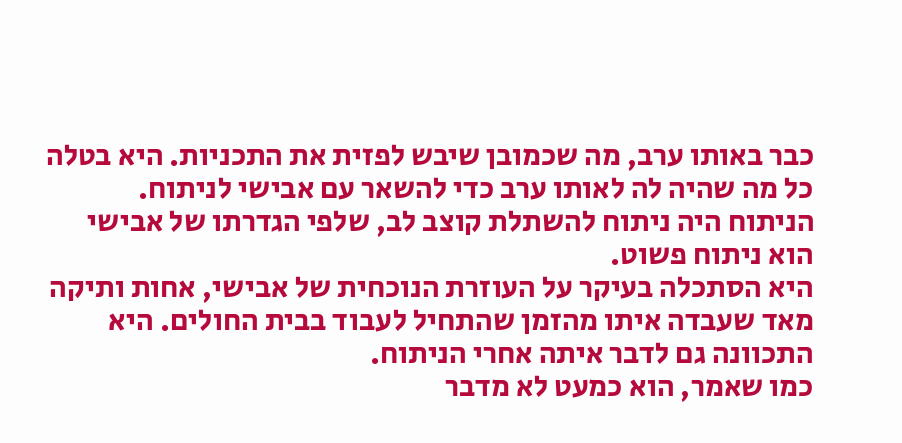כבר באותו ערב, מה שכמובן שיבש לפזית את התכניות. היא בטלה כל מה שהיה לה לאותו ערב כדי להשאר עם אבישי לניתוח.
הניתוח היה ניתוח להשתלת קוצב לב, שלפי הגדרתו של אבישי הוא ניתוח פשוט.
היא הסתכלה בעיקר על העוזרת הנוכחית של אבישי, אחות ותיקה מאד שעבדה איתו מהזמן שהתחיל לעבוד בבית החולים. היא התכוונה גם לדבר איתה אחרי הניתוח.
כמו שאמר, הוא כמעט לא מדבר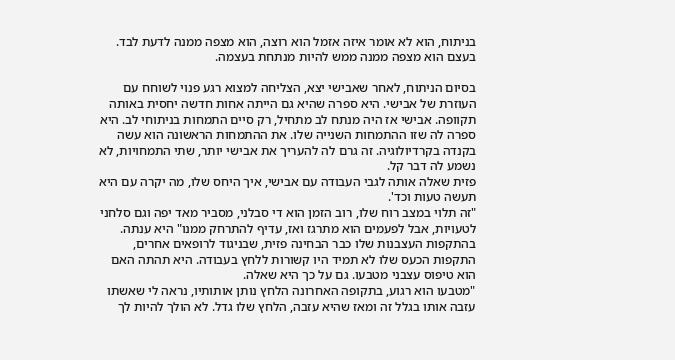בניתוח, הוא לא אומר איזה אזמל הוא רוצה, הוא מצפה ממנה לדעת לבד. בעצם הוא מצפה ממנה ממש להיות מנתחת בעצמה.

בסיום הניתוח, לאחר שאבישי יצא, הצליחה למצוא רגע פנוי לשוחח עם העוזרת של אבישי. היא ספרה שהיא גם הייתה אחות חדשה יחסית באותה תקוופה. אבישי אז היה מנתח לב מתחיל, רק סיים התמחות בניתוחי לב. היא ספרה לה שזו ההתמחות השנייה שלו. את ההתמחות הראשונה הוא עשה בקנדה בקרדיולוגיה. זה גרם לה להעריך את אבישי יותר, שתי התמחויות, לא נשמע לה דבר קל.
פזית שאלה אותה לגבי העבודה עם אבישי, איך היחס שלו, מה יקרה עם היא תעשה טעות וכד'.
"זה תלוי במצב רוח שלו, רוב הזמן הוא די סבלני, מסביר מאד יפה וגם סלחני לטעויות, אבל לפעמים הוא מתרגז ואז, עדיף להתרחק ממנו" היא ענתה.
בהתקפות העצבנות שלו כבר הבחינה פזית, שבניגוד לרופאים אחרים, התקפות הכעס שלו לא תמיד היו קשורות ללחץ בעבודה. היא תהתה האם הוא טיפוס עצבני מטבעו. גם על כך היא שאלה.
"מטבעו הוא רגוע, בתקופה האחרונה הלחץ נותן אותותיו, נראה לי שאשתו עזבה אותו בגלל זה ומאז שהיא עזבה, הלחץ שלו גדל. לא הולך להיות לך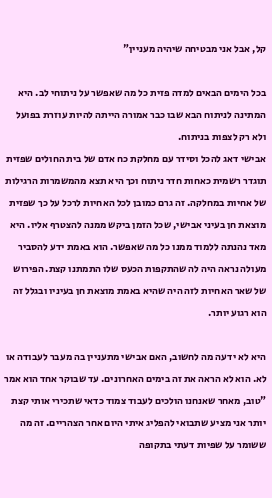קל, אבל אני מבטיחה שיהיה מעניין"

בכל הימים הבאים למדה פזית כל מה שאפשר על ניתוחי לב. היא המתינה לניתוח הבא שבו כבר אמורה הייתה להיות עוזרת בפועל ולא רק לצפות בניתוח.
אבישי דאג להכל וסידר עם מחלקת כח אדם של בית החולים שפזית תוגדר רשמית כאחות חדר ניתוח וכך היא תצא מהמשמרות הרגילות של אחיות במחלקה. זה גרם כמובן לכל האחיות לרכל על כך שפזית מוצאת חן בעיני אבישי, שכל הזמן ביקש ממנה להצטרף אליו. היא מאד נהנתה ללמוד ממנו כל מה שאפשר. הוא באמת ידע להסביר מעולה נראה היה לה שהתקפות הכעס שלו התמתנו קצת. הפירוש של שאר האחיות לזה היה שהיא באמת מוצאת חן בעיניו ובגלל זה הוא רגוע יותר.

היא לא ידעה מה לחשוב, האם אבישי מתעניין בה מעבר לעבודה או לא. הוא לא הראה את זה בימים האחרונים. עד שבוקר אחד הוא אמר "טוב, מאחר שאנחנו הולכים לעבוד צמוד כדאי שתכירי אותי קצת יותר אני מציע שתבואי להפליג איתי היום אחר הצהריים. זה מה ששומר על שפיות דעתי בתקופה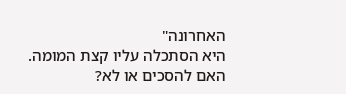האחרונה"
היא הסתכלה עליו קצת המומה. האם להסכים או לא?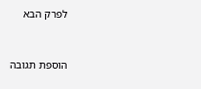לפרק הבא


הוספת תגובה